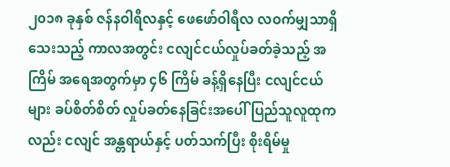၂၀၁၈ ခုနှစ် ဇန်နဝါရီလနှင့် ဖေဖော်ဝါရီလ လဝက်မျှသာရှိသေးသည့် ကာလအတွင်း ငလျင်ငယ်လှုပ်ခတ်ခဲ့သည့် အကြိမ် အရေအတွက်မှာ ၄၆ ကြိမ် ခန့်ရှိနေပြီး ငလျင်ငယ်များ ခပ်စိတ်စိတ် လှုပ်ခတ်နေခြင်းအပေါ် ပြည်သူလူထုကလည်း ငလျင် အန္တရာယ်နှင့် ပတ်သက်ပြီး စိုးရိမ်မှု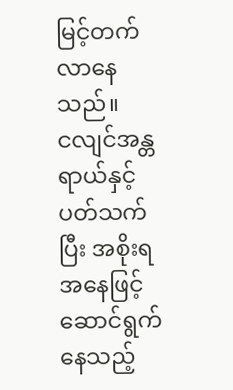မြင့်တက်လာနေသည်။
ငလျင်အန္တရာယ်နှင့် ပတ်သက်ပြီး အစိုးရအနေဖြင့် ဆောင်ရွက်နေသည့်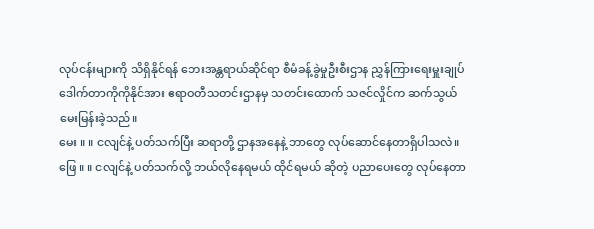လုပ်ငန်းများကို သိရှိနိုင်ရန် ဘေးအန္တရာယ်ဆိုင်ရာ စီမံခန့်ခွဲမှုဦးစီးဌာန ညွှန်ကြားရေးမှူးချုပ် ဒေါက်တာကိုကိုနိုင်အား ဧရာဝတီသတင်းဌာနမှ သတင်းထောက် သဇင်လှိုင်က ဆက်သွယ်မေးမြန်းခဲ့သည်။
မေး ။ ။ ငလျင်နဲ့ ပတ်သက်ပြီး ဆရာတို့ ဌာနအနေနဲ့ ဘာတွေ လုပ်ဆောင်နေတာရှိပါသလဲ။
ဖြေ ။ ။ ငလျင်နဲ့ ပတ်သက်လို့ ဘယ်လိုနေရမယ် ထိုင်ရမယ် ဆိုတဲ့ ပညာပေးတွေ လုပ်နေတာ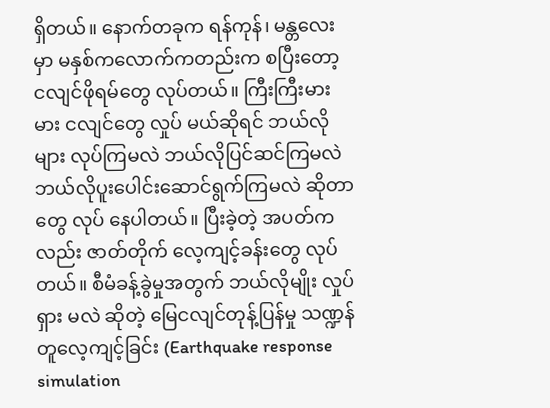ရှိတယ်။ နောက်တခုက ရန်ကုန်၊ မန္တလေးမှာ မနှစ်ကလောက်ကတည်းက စပြီးတော့ ငလျင်ဖိုရမ်တွေ လုပ်တယ်။ ကြီးကြီးမားမား ငလျင်တွေ လှုပ် မယ်ဆိုရင် ဘယ်လိုများ လုပ်ကြမလဲ ဘယ်လိုပြင်ဆင်ကြမလဲ ဘယ်လိုပူးပေါင်းဆောင်ရွက်ကြမလဲ ဆိုတာတွေ လုပ် နေပါတယ်။ ပြီးခဲ့တဲ့ အပတ်ကလည်း ဇာတ်တိုက် လေ့ကျင့်ခန်းတွေ လုပ်တယ်။ စီမံခန့်ခွဲမှုအတွက် ဘယ်လိုမျိုး လှုပ်ရှား မလဲ ဆိုတဲ့ မြေငလျင်တုန့်ပြန်မှု သဏ္ဍန်တူလေ့ကျင့်ခြင်း (Earthquake response simulation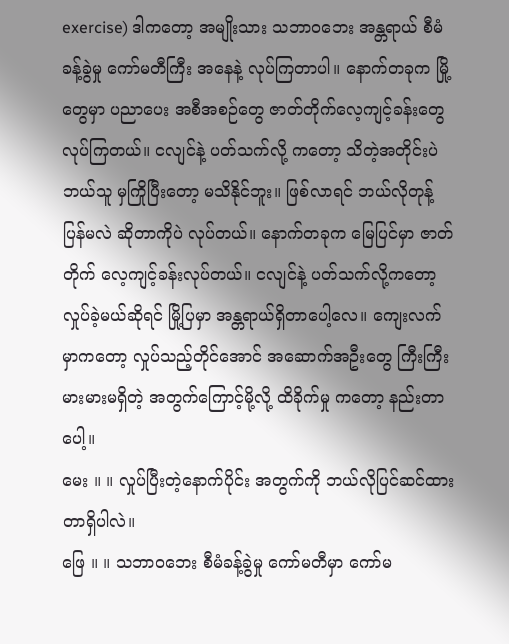exercise) ဒါကတော့ အမျိုးသား သဘာဝဘေး အန္တရာယ် စီမံခန့်ခွဲမှု ကော်မတီကြီး အနေနဲ့ လုပ်ကြတာပါ။ နောက်တခုက မြို့တွေမှာ ပညာပေး အစီအစဉ်တွေ ဇာတ်တိုက်လေ့ကျင့်ခန်းတွေ လုပ်ကြတယ်။ ငလျင်နဲ့ ပတ်သက်လို့ ကတော့ သိတဲ့အတိုင်းပဲ ဘယ်သူ မှကြိုပြီးတော့ မသိနိုင်ဘူး။ ဖြစ်လာရင် ဘယ်လိုတုန့်ပြန်မလဲ ဆိုတာကိုပဲ လုပ်တယ်။ နောက်တခုက မြေပြင်မှာ ဇာတ်တိုက် လေ့ကျင့်ခန်းလုပ်တယ်။ ငလျင်နဲ့ ပတ်သက်လို့ကတော့ လှုပ်ခဲ့မယ်ဆိုရင် မြို့ပြမှာ အန္တရာယ်ရှိတာပေါ့လေ။ ကျေးလက်မှာကတော့ လှုပ်သည့်တိုင်အောင် အဆောက်အဦးတွေ ကြီးကြီးမားမားမရှိတဲ့ အတွက်ကြောင့်မို့လို့ ထိခိုက်မှု ကတော့ နည်းတာပေါ့။
မေး ။ ။ လှုပ်ပြီးတဲ့နောက်ပိုင်း အတွက်ကို ဘယ်လိုပြင်ဆင်ထားတာရှိပါလဲ။
ဖြေ ။ ။ သဘာဝဘေး စီမံခန့်ခွဲမှု ကော်မတီမှာ ကော်မ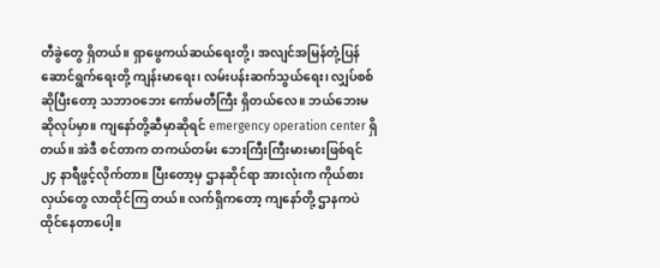တီခွဲတွေ ရှိတယ်။ ရှာဖွေကယ်ဆယ်ရေးတို့၊ အလျင်အမြန်တုံ့ပြန် ဆောင်ရွက်ရေးတို့ ကျန်းမာရေး၊ လမ်းပန်းဆက်သွယ်ရေး၊ လျှပ်စစ်ဆိုပြီးတော့ သဘာဝဘေး ကော်မတီကြီး ရှိတယ်လေ။ ဘယ်ဘေးမဆိုလုပ်မှာ။ ကျနော်တို့ဆီမှာဆိုရင် emergency operation center ရှိတယ်။ အဲဒီ စင်တာက တကယ်တမ်း ဘေးကြီးကြီးမားမားဖြစ်ရင် ၂၄ နာရီဖွင့်လိုက်တာ။ ပြီးတော့မှ ဌာနဆိုင်ရာ အားလုံးက ကိုယ်စားလှယ်တွေ လာထိုင်ကြ တယ်။ လက်ရှိကတော့ ကျနော်တို့ ဌာနကပဲ ထိုင်နေတာပေါ့။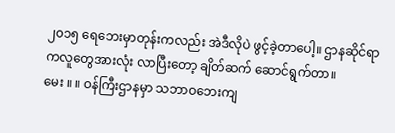၂၀၁၅ ရေဘေးမှာတုန်းကလည်း အဲဒီလိုပဲ ဖွင့်ခဲ့တာပေါ့။ ဌာနဆိုင်ရာကလူတွေအားလုံး လာပြီးတော့ ချိတ်ဆက် ဆောင်ရွက်တာ။
မေး ။ ။ ဝန်ကြီးဌာနမှာ သဘာဝဘေးကျ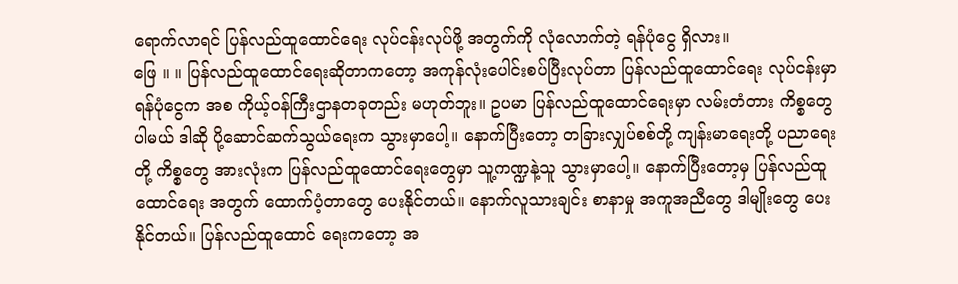ရောက်လာရင် ပြန်လည်ထူထောင်ရေး လုပ်ငန်းလုပ်ဖို့ အတွက်ကို လုံလောက်တဲ့ ရန်ပုံငွေ ရှိလား။
ဖြေ ။ ။ ပြန်လည်ထူထောင်ရေးဆိုတာကတော့ အကုန်လုံးပေါင်းစပ်ပြီးလုပ်တာ ပြန်လည်ထူထောင်ရေး လုပ်ငန်းမှာ ရန်ပုံငွေက အစ ကိုယ့်ဝန်ကြီးဌာနတခုတည်း မဟုတ်ဘူး။ ဥပမာ ပြန်လည်ထူထောင်ရေးမှာ လမ်းတံတား ကိစ္စတွေ ပါမယ် ဒါဆို ပို့ဆောင်ဆက်သွယ်ရေးက သွားမှာပေါ့။ နောက်ပြီးတော့ တခြားလျှပ်စစ်တို့ ကျန်းမာရေးတို့ ပညာရေးတို့ ကိစ္စတွေ အားလုံးက ပြန်လည်ထူထောင်ရေးတွေမှာ သူ့ကဏ္ဍနဲ့သူ သွားမှာပေါ့။ နောက်ပြီးတော့မှ ပြန်လည်ထူထောင်ရေး အတွက် ထောက်ပံ့တာတွေ ပေးနိုင်တယ်။ နောက်လူသားချင်း စာနာမှု အကူအညီတွေ ဒါမျိုးတွေ ပေးနိုင်တယ်။ ပြန်လည်ထူထောင် ရေးကတော့ အ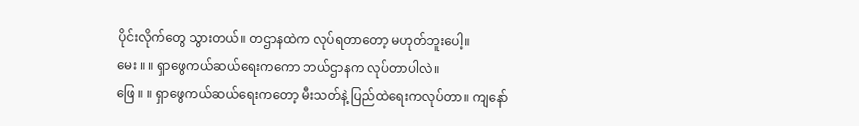ပိုင်းလိုက်တွေ သွားတယ်။ တဌာနထဲက လုပ်ရတာတော့ မဟုတ်ဘူးပေါ့။
မေး ။ ။ ရှာဖွေကယ်ဆယ်ရေးကကော ဘယ်ဌာနက လုပ်တာပါလဲ။
ဖြေ ။ ။ ရှာဖွေကယ်ဆယ်ရေးကတော့ မီးသတ်နဲ့ ပြည်ထဲရေးကလုပ်တာ။ ကျနော်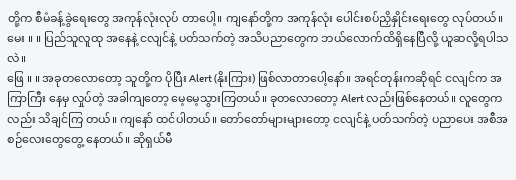တို့က စီမံခန့်ခွဲရေးတွေ အကုန်လုံးလုပ် တာပေါ့။ ကျနော်တို့က အကုန်လုံး ပေါင်းစပ်ညှိနှိုင်းရေးတွေ လုပ်တယ်။
မေး ။ ။ ပြည်သူလူထု အနေနဲ့ ငလျင်နဲ့ ပတ်သက်တဲ့ အသိပညာတွေက ဘယ်လောက်ထိရှိနေပြီလို့ ယူဆလို့ရပါသလဲ။
ဖြေ ။ ။ အခုတလောတော့ သူတို့က ပိုပြီး Alert (နိုးကြား) ဖြစ်လာတာပေါ့နော်။ အရင်တုန်းကဆိုရင် ငလျင်က အကြာကြီး နေမှ လှုပ်တဲ့ အခါကျတော့ မေ့မေ့သွားကြတယ်။ ခုတလောတော့ Alert လည်းဖြစ်နေတယ်။ လူတွေကလည်း သိချင်ကြ တယ်။ ကျနော် ထင်ပါတယ်။ တော်တော်များများတော့ ငလျင်နဲ့ ပတ်သက်တဲ့ ပညာပေး အစီအစဉ်လေးတွေတွေ့ နေတယ်။ ဆိုရှယ်မီ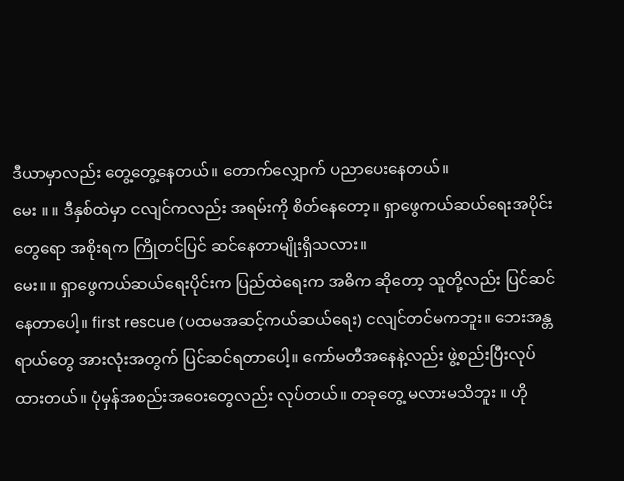ဒီယာမှာလည်း တွေ့တွေ့နေတယ်။ တောက်လျှောက် ပညာပေးနေတယ်။
မေး ။ ။ ဒီနှစ်ထဲမှာ ငလျင်ကလည်း အရမ်းကို စိတ်နေတော့။ ရှာဖွေကယ်ဆယ်ရေးအပိုင်းတွေရော အစိုးရက ကြိုတင်ပြင် ဆင်နေတာမျိုးရှိသလား။
မေး။ ။ ရှာဖွေကယ်ဆယ်ရေးပိုင်းက ပြည်ထဲရေးက အဓိက ဆိုတော့ သူတို့လည်း ပြင်ဆင်နေတာပေါ့။ first rescue (ပထမအဆင့်ကယ်ဆယ်ရေး) ငလျင်တင်မကဘူး။ ဘေးအန္တရာယ်တွေ အားလုံးအတွက် ပြင်ဆင်ရတာပေါ့။ ကော်မတီအနေနဲ့လည်း ဖွဲ့စည်းပြီးလုပ်ထားတယ်။ ပုံမှန်အစည်းအဝေးတွေလည်း လုပ်တယ်။ တခုတွေ့ မလားမသိဘူး ။ ဟို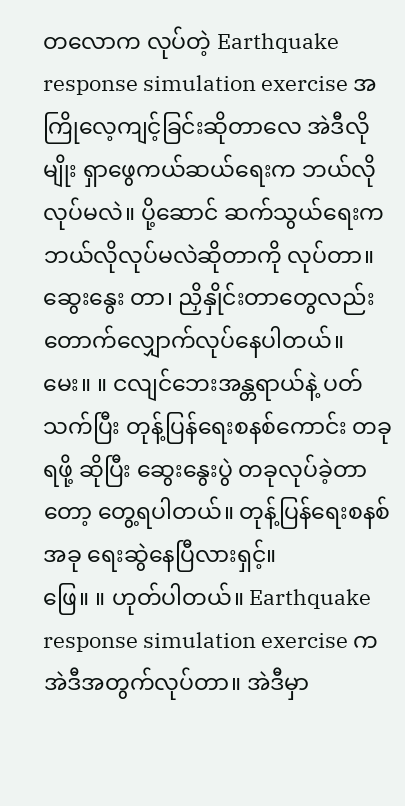တလောက လုပ်တဲ့ Earthquake response simulation exercise အကြိုလေ့ကျင့်ခြင်းဆိုတာလေ အဲဒီလိုမျိုး ရှာဖွေကယ်ဆယ်ရေးက ဘယ်လိုလုပ်မလဲ။ ပို့ဆောင် ဆက်သွယ်ရေးက ဘယ်လိုလုပ်မလဲဆိုတာကို လုပ်တာ။ ဆွေးနွေး တာ၊ ညှိနှိုင်းတာတွေလည်း တောက်လျှောက်လုပ်နေပါတယ်။
မေး။ ။ ငလျင်ဘေးအန္တရာယ်နဲ့ ပတ်သက်ပြီး တုန့်ပြန်ရေးစနစ်ကောင်း တခုရဖို့ ဆိုပြီး ဆွေးနွေးပွဲ တခုလုပ်ခဲ့တာတော့ တွေ့ရပါတယ်။ တုန့်ပြန်ရေးစနစ် အခု ရေးဆွဲနေပြီလားရှင့်။
ဖြေ။ ။ ဟုတ်ပါတယ်။ Earthquake response simulation exercise က အဲဒီအတွက်လုပ်တာ။ အဲဒီမှာ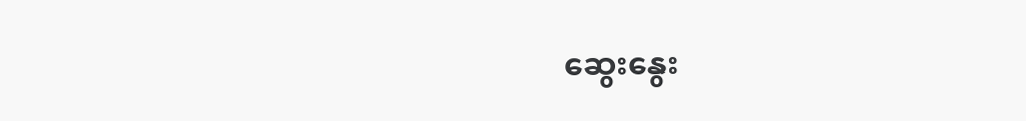ဆွေးနွေး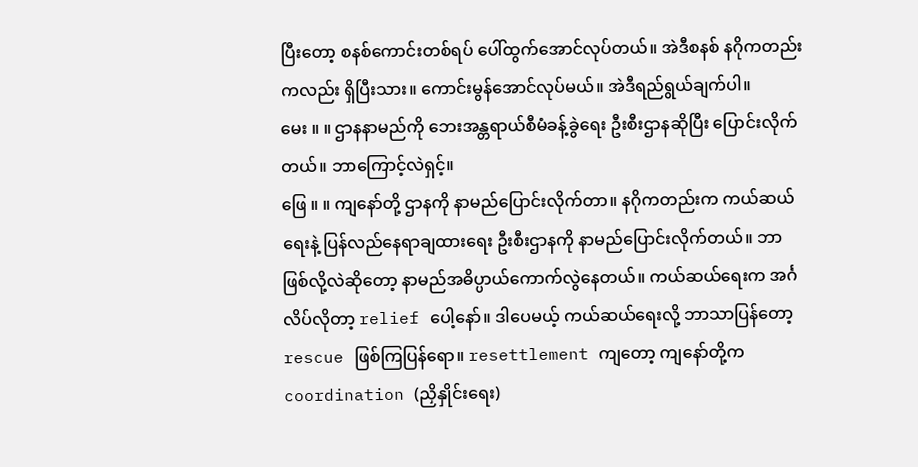ပြီးတော့ စနစ်ကောင်းတစ်ရပ် ပေါ်ထွက်အောင်လုပ်တယ်။ အဲဒီစနစ် နဂိုကတည်းကလည်း ရှိပြီးသား။ ကောင်းမွန်အောင်လုပ်မယ်။ အဲဒီရည်ရွယ်ချက်ပါ။
မေး ။ ။ ဌာနနာမည်ကို ဘေးအန္တရာယ်စီမံခန့်ခွဲရေး ဦးစီးဌာနဆိုပြီး ပြောင်းလိုက်တယ်။ ဘာကြောင့်လဲရှင့်။
ဖြေ ။ ။ ကျနော်တို့ ဌာနကို နာမည်ပြောင်းလိုက်တာ။ နဂိုကတည်းက ကယ်ဆယ်ရေးနဲ့ ပြန်လည်နေရာချထားရေး ဦးစီးဌာနကို နာမည်ပြောင်းလိုက်တယ်။ ဘာဖြစ်လို့လဲဆိုတော့ နာမည်အဓိပ္ပာယ်ကောက်လွဲနေတယ်။ ကယ်ဆယ်ရေးက အင်္ဂလိပ်လိုတာ့ relief ပေါ့နော်။ ဒါပေမယ့် ကယ်ဆယ်ရေးလို့ ဘာသာပြန်တော့ rescue ဖြစ်ကြပြန်ရော။ resettlement ကျတော့ ကျနော်တို့က coordination (ညှိနှိုင်းရေး)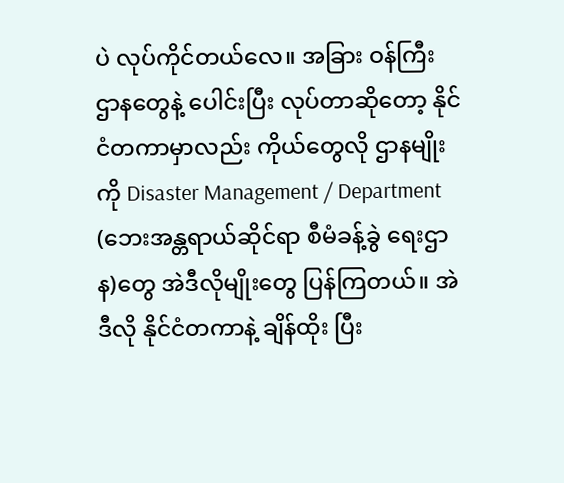ပဲ လုပ်ကိုင်တယ်လေ။ အခြား ဝန်ကြီး ဌာနတွေနဲ့ ပေါင်းပြီး လုပ်တာဆိုတော့ နိုင်ငံတကာမှာလည်း ကိုယ်တွေလို ဌာနမျိုးကို Disaster Management / Department (ဘေးအန္တရာယ်ဆိုင်ရာ စီမံခန့်ခွဲ ရေးဌာန)တွေ အဲဒီလိုမျိုးတွေ ပြန်ကြတယ်။ အဲဒီလို နိုင်ငံတကာနဲ့ ချိန်ထိုး ပြီး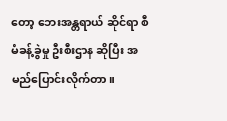တော့ ဘေးအန္တရာယ် ဆိုင်ရာ စီမံခန့်ခွဲမှု ဦးစီးဌာန ဆိုပြီး အမည်ပြောင်းလိုက်တာ။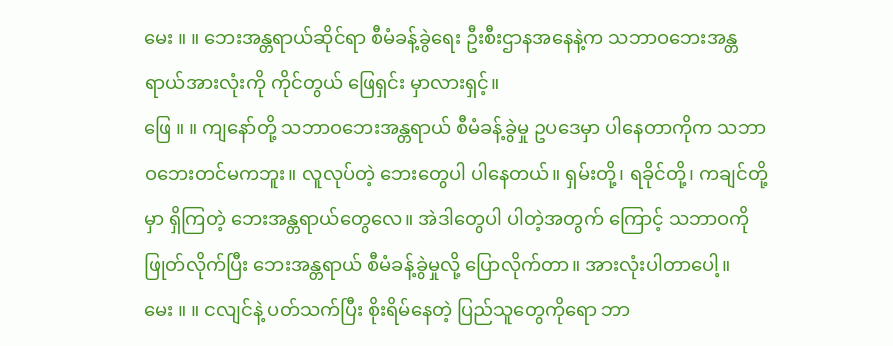မေး ။ ။ ဘေးအန္တရာယ်ဆိုင်ရာ စီမံခန့်ခွဲရေး ဦးစီးဌာနအနေနဲ့က သဘာဝဘေးအန္တရာယ်အားလုံးကို ကိုင်တွယ် ဖြေရှင်း မှာလားရှင့်။
ဖြေ ။ ။ ကျနော်တို့ သဘာဝဘေးအန္တရာယ် စီမံခန့်ခွဲမှု ဥပဒေမှာ ပါနေတာကိုက သဘာဝဘေးတင်မကဘူး။ လူလုပ်တဲ့ ဘေးတွေပါ ပါနေတယ်။ ရှမ်းတို့၊ ရခိုင်တို့၊ ကချင်တို့မှာ ရှိကြတဲ့ ဘေးအန္တရာယ်တွေလေ။ အဲဒါတွေပါ ပါတဲ့အတွက် ကြောင့် သဘာဝကို ဖြုတ်လိုက်ပြီး ဘေးအန္တရာယ် စီမံခန့်ခွဲမှုလို့ ပြောလိုက်တာ။ အားလုံးပါတာပေါ့။
မေး ။ ။ ငလျင်နဲ့ ပတ်သက်ပြီး စိုးရိမ်နေတဲ့ ပြည်သူတွေကိုရော ဘာ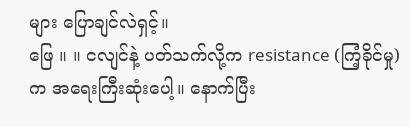များ ပြောချင်လဲရှင့်။
ဖြေ ။ ။ ငလျင်နဲ့ ပတ်သက်လို့က resistance (ကြံ့ခိုင်မှု) က အရေးကြီးဆုံးပေါ့။ နောက်ပြီး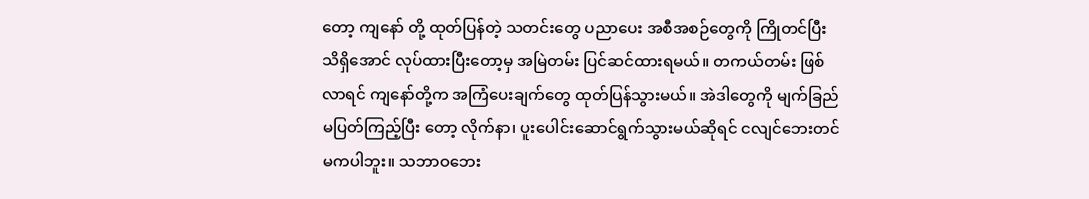တော့ ကျနော် တို့ ထုတ်ပြန်တဲ့ သတင်းတွေ ပညာပေး အစီအစဉ်တွေကို ကြိုတင်ပြီး သိရှိအောင် လုပ်ထားပြီးတော့မှ အမြဲတမ်း ပြင်ဆင်ထားရမယ်။ တကယ်တမ်း ဖြစ်လာရင် ကျနော်တို့က အကြံပေးချက်တွေ ထုတ်ပြန်သွားမယ်။ အဲဒါတွေကို မျက်ခြည် မပြတ်ကြည့်ပြီး တော့ လိုက်နာ၊ ပူးပေါင်းဆောင်ရွက်သွားမယ်ဆိုရင် ငလျင်ဘေးတင်မကပါဘူး။ သဘာဝဘေး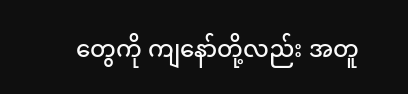တွေကို ကျနော်တို့လည်း အတူ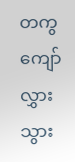တကွ ကျော်လွှားသွား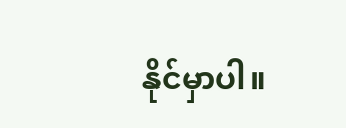နိုင်မှာပါ။